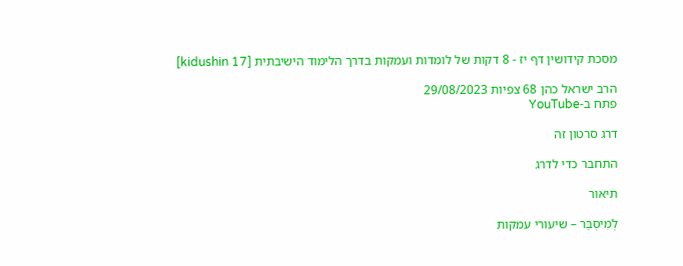מסכת קידושין דף יז - 8 דקות של לומדות ועמקות בדרך הלימוד הישיבתית [kidushin 17]

הרב ישראל כהן 68 צפיות 29/08/2023
פתח ב-YouTube

דרג סרטון זה

התחבר כדי לדרג

תיאור

לְמִיסְבַּר – שיעורי עמקות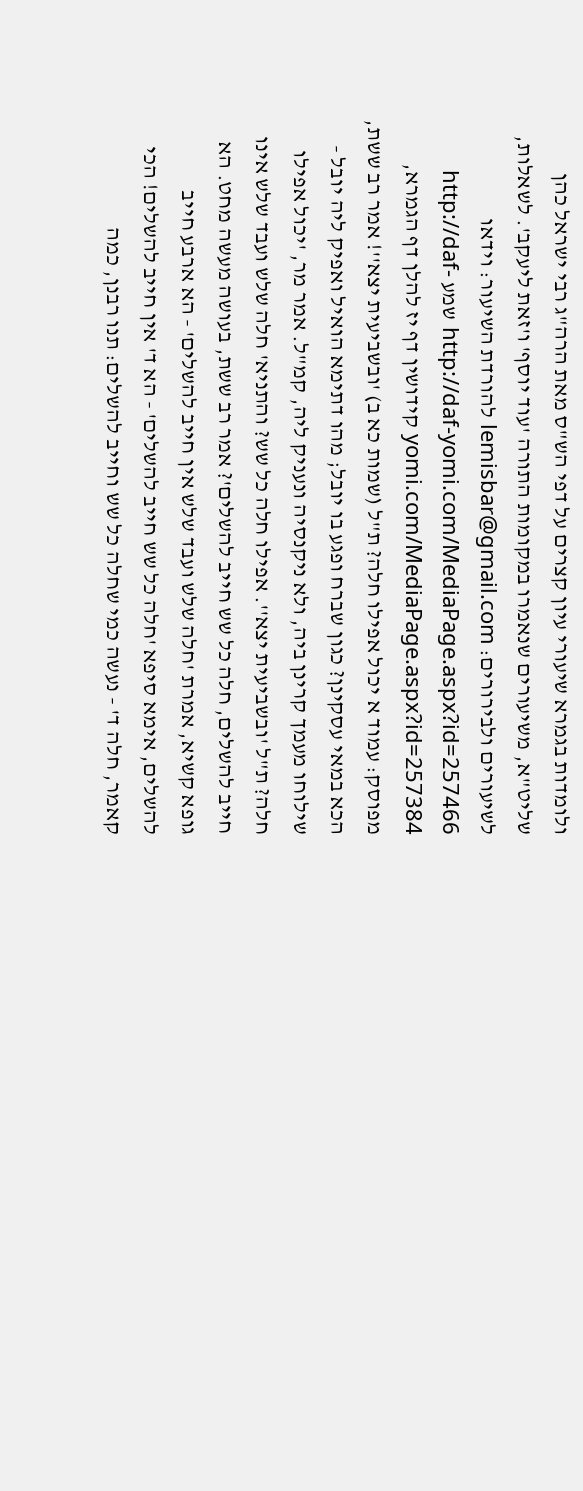ולומדות בגמרא שיעורי עיון קצרים על דפי הש"ס מאת הרה"ג רבי ישראל כהן שליט"א, משיעורים שנאמרו במקומות התורה 'עוד יוסף' ו'זאת ליעקב'. לשאלות, לשיעורים ולבירורים: lemisbar@gmail.com להורדת השיעור: וידאו http://daf-yomi.com/MediaPage.aspx?id=257466 שמע http://daf-yomi.com/MediaPage.aspx?id=257384 קידושין דף יז להלן דף הגמרא, מפוסק: עמוד א יכול אפילו חלה? ת"ל (שמות כא ב) 'ובשביעית יצא''! אמר רב ששת, הכא במאי עסקינן? כגון שברח ופגע בו יובל; מהו דתימא הואיל ואפיק ליה יובל - שילוחו מעמך קרינן ביה, ולא ניקנסיה ונעניק ליה, קמ"ל. אמר מר, 'יכול אפילו חלה? ת"ל 'ובשביעית יצא''. אפילו חלה כל שש? והתניא' חלה שלש ועבד שלש אינו חייב להשלים, חלה כל שש חייב להשלים'? אמר רב ששת, בעושה מעשה מחט. הא גופא קשיא, אמרת 'חלה שלש ועבד שלש אין חייב להשלים' - הא ארבע חייב להשלים, אימא סיפא 'חלה כל שש חייב להשלים' - הא ד' אין חייב להשלים! הכי קאמר, חלה ד' - נעשה כמי שחלה כל שש וחייב להשלים: תנו רבנן, כמה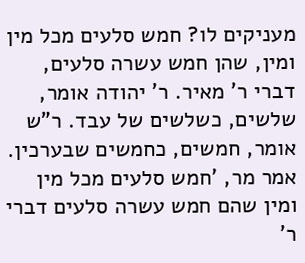מעניקים לו? חמש סלעים מכל מין ומין, שהן חמש עשרה סלעים, דברי ר' מאיר. ר' יהודה אומר, שלשים, כשלשים של עבד. ר"ש אומר, חמשים, כחמשים שבערכין. אמר מר, 'חמש סלעים מכל מין ומין שהם חמש עשרה סלעים דברי ר'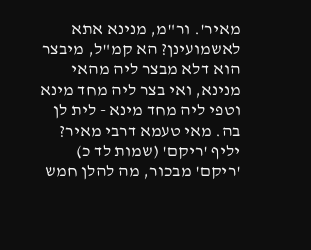מאיר'. ור"מ, מנינא אתא לאשמועינן? הא קמ"ל, מיבצר הוא דלא מבצר ליה מהאי מנינא, ואי בצר ליה מחד מינא וטפי ליה מחד מינא - לית לן בה. מאי טעמא דרבי מאיר? יליף 'ריקם' (שמות לד כ) 'ריקם' מבכור, מה להלן חמש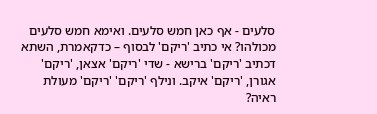סלעים - אף כאן חמש סלעים. ואימא חמש סלעים מכולהו? אי כתיב 'ריקם' לבסוף – כדקאמרת, השתא דכתיב 'ריקם' ברישא - שדי 'ריקם' אצאן, 'ריקם' אגורן, 'ריקם' איקב. ונילף 'ריקם' 'ריקם' מעולת ראיה?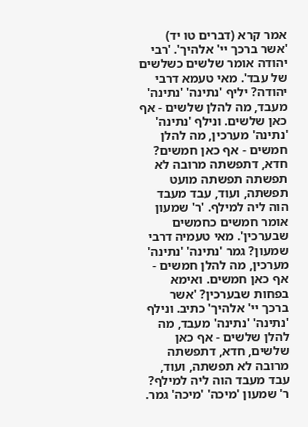אמר קרא (דברים טו יד) 'אשר ברכך יי' אלהיך'. 'רבי יהודה אומר שלשים כשלשים של עבד'. מאי טעמא דרבי יהודה? יליף 'נתינה' 'נתינה' מעבד, מה להלן שלשים - אף כאן שלשים. ונילף 'נתינה' 'נתינה' מערכין, מה להלן חמשים - אף כאן חמשים? חדא, דתפשתה מרובה לא תפשתה תפשתה מועט תפשתה, ועוד, עבד מעבד הוה ליה למילף. 'ר' שמעון אומר חמשים כחמשים שבערכין'. מאי טעמיה דרבי שמעון? גמר 'נתינה' 'נתינה' מערכין, מה להלן חמשים - אף כאן חמשים. ואימא בפחות שבערכין? 'אשר ברכך יי' אלהיך' כתיב. ונילף 'נתינה' 'נתינה' מעבד, מה להלן שלשים - אף כאן שלשים, חדא, דתפשתה מרובה לא תפשתה, ועוד, עבד מעבד הוה ליה למילף? ר' שמעון 'מיכה' 'מיכה' גמר.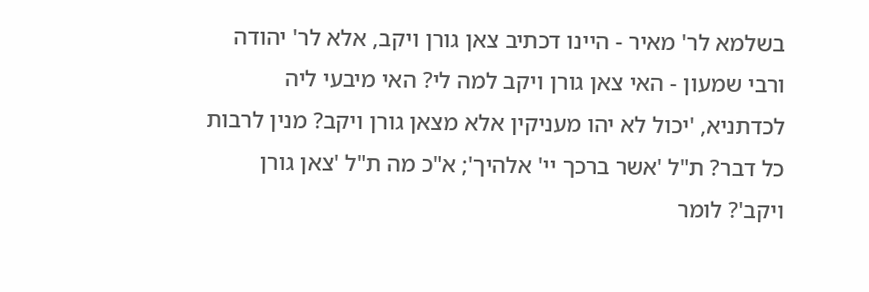בשלמא לר' מאיר - היינו דכתיב צאן גורן ויקב, אלא לר' יהודה ורבי שמעון - האי צאן גורן ויקב למה לי? האי מיבעי ליה לכדתניא, 'יכול לא יהו מעניקין אלא מצאן גורן ויקב? מנין לרבות כל דבר? ת"ל 'אשר ברכך יי' אלהיך'; א"כ מה ת"ל 'צאן גורן ויקב'? לומר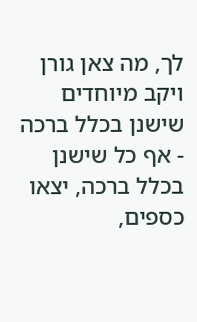לך, מה צאן גורן ויקב מיוחדים שישנן בכלל ברכה - אף כל שישנן בכלל ברכה, יצאו כספים,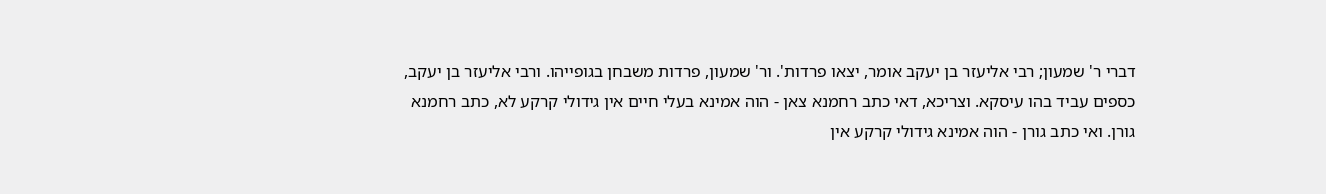דברי ר' שמעון; רבי אליעזר בן יעקב אומר, יצאו פרדות'. ור' שמעון, פרדות משבחן בגופייהו. ורבי אליעזר בן יעקב, כספים עביד בהו עיסקא. וצריכא, דאי כתב רחמנא צאן - הוה אמינא בעלי חיים אין גידולי קרקע לא, כתב רחמנא גורן. ואי כתב גורן - הוה אמינא גידולי קרקע אין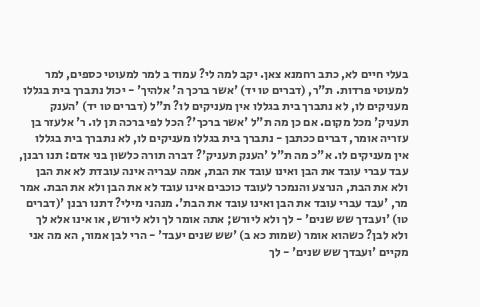בעלי חיים לא, כתב רחמנא צאן. יקב למה לי? עמוד ב למר למעוטי כספים, למר למעוטי פרדות. ת"ר, (דברים טו יד) 'אשר ברכך ה' אלהיך' - יכול נתברך בית בגללו מעניקים לו, לא נתברך בית בגללו אין מעניקים לו? ת"ל (דברים טו יד) 'הענק תעניק' מכל מקום. אם כן מה ת"ל 'אשר ברכך'? הכל לפי ברכה תן לו. ר' אלעזר בן עזריה אומר, דברים ככתבן - נתברך בית בגללו מעניקים לו, לא נתברך בית בגללו אין מעניקים לו. א"כ מה ת"ל 'הענק תעניק'? דברה תורה כלשון בני אדם: תנו רבנן, עבד עברי עובד את הבן ואינו עובד את הבת, אמה עבריה אינה עובדת לא את הבן ולא את הבת, הנרצע והנמכר לעובד כוכבים אינו עובד לא את הבן ולא את הבת. אמר מר, 'עבד עברי עובד את הבן ואינו עובד את הבת'. מנהני מילי? דתנו רבנן '(דברים טו) 'ועבדך שש שנים' - לך ולא ליורש; אתה אומר לך ולא ליורש, או אינו אלא לך ולא לבן? כשהוא אומר (שמות כא ב) 'שש שנים יעבד' - הרי לבן אמור, הא מה אני מקיים 'ועבדך שש שנים' - לך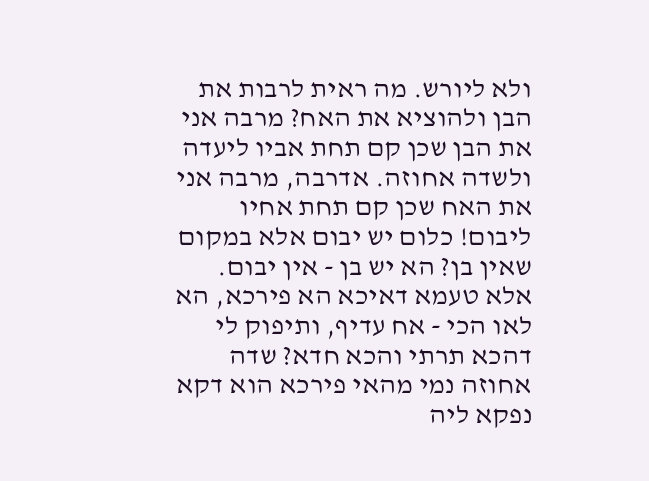ולא ליורש. מה ראית לרבות את הבן ולהוציא את האח? מרבה אני את הבן שכן קם תחת אביו ליעדה ולשדה אחוזה. אדרבה, מרבה אני את האח שכן קם תחת אחיו ליבום! כלום יש יבום אלא במקום שאין בן? הא יש בן - אין יבום. אלא טעמא דאיכא הא פירכא, הא לאו הכי - אח עדיף, ותיפוק לי דהכא תרתי והכא חדא? שדה אחוזה נמי מהאי פירכא הוא דקא נפקא ליה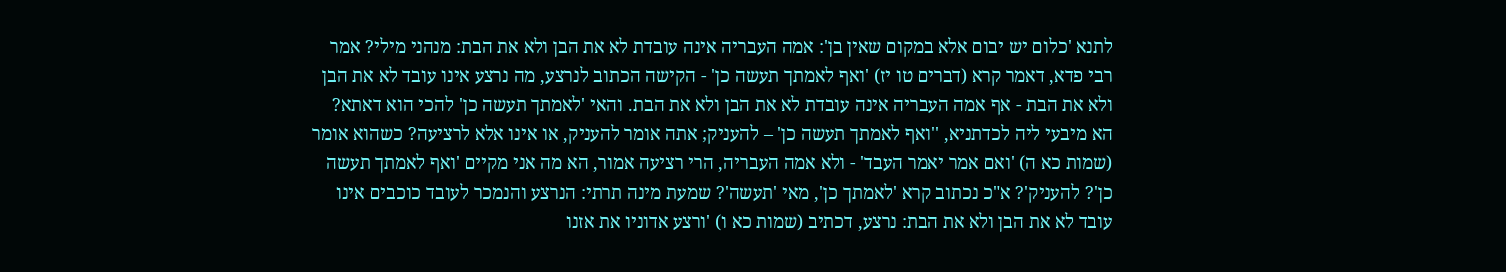לתנא 'כלום יש יבום אלא במקום שאין בן': אמה העבריה אינה עובדת לא את הבן ולא את הבת: מנהני מילי? אמר רבי פדא, דאמר קרא (דברים טו יז) 'ואף לאמתך תעשה כן' - הקישה הכתוב לנרצע, מה נרצע אינו עובד לא את הבן ולא את הבת - אף אמה העבריה אינה עובדת לא את הבן ולא את הבת. והאי 'לאמתך תעשה כן' להכי הוא דאתא? הא מיבעי ליה לכדתניא, ''ואף לאמתך תעשה כן' – להעניק; אתה אומר להעניק, או אינו אלא לרציעה? כשהוא אומר (שמות כא ה) 'ואם אמר יאמר העבד' - ולא אמה העבריה, הרי רציעה אמור, הא מה אני מקיים 'ואף לאמתך תעשה כן'? להעניק'? א"כ נכתוב קרא 'לאמתך כן', מאי 'תעשה'? שמעת מינה תרתי: הנרצע והנמכר לעובד כוכבים אינו עובד לא את הבן ולא את הבת: נרצע, דכתיב (שמות כא ו) 'ורצע אדוניו את אזנו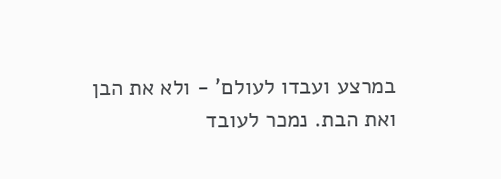במרצע ועבדו לעולם' - ולא את הבן ואת הבת. נמכר לעובד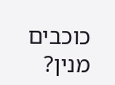כוכבים מנין?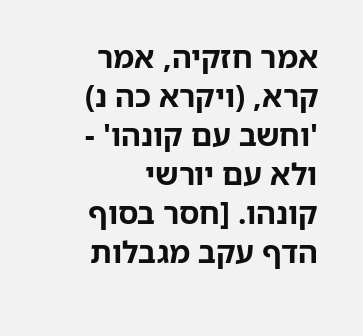אמר חזקיה, אמר קרא, (ויקרא כה נ) 'וחשב עם קונהו' - ולא עם יורשי קונהו. [חסר בסוף הדף עקב מגבלות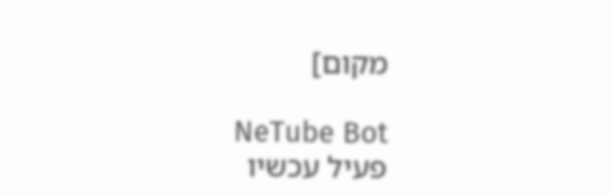מקום]

NeTube Bot
פעיל עכשיו